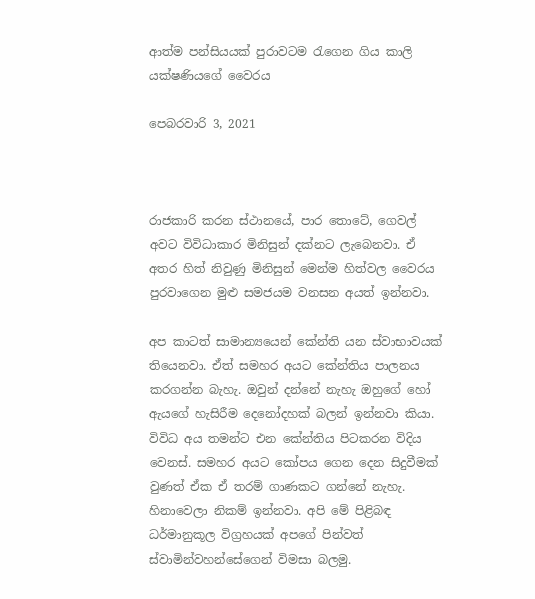ආත්ම පන්සියයක් පුරාවටම රැගෙන ගිය කාලි යක්ෂණියගේ වෛරය

පෙබරවාරි 3, 2021



රාජකාරි කරන ස්ථානයේ, පාර තොටේ, ගෙවල් අවට විවිධාකාර මිනිසුන් දක්නට ලැබෙනවා. ඒ අතර හිත් නිවුණු මිනිසුන් මෙන්ම හිත්වල වෛරය පුරවාගෙන මුළු සමජයම වනසන අයත් ඉන්නවා.

අප කාටත් සාමාන්‍යයෙන් කේන්ති යන ස්වාභාවයක් තියෙනවා. ඒත් සමහර අයට කේන්තිය පාලනය කරගන්න බැහැ. ඔවුන් දන්නේ නැහැ ඔහුගේ හෝ ඇයගේ හැසිරීම දෙනෝදහක් බලන් ඉන්නවා කියා. විවිධ අය තමන්ට එන කේන්තිය පිටකරන විදිය වෙනස්. සමහර අයට කෝපය ගෙන දෙන සිදුවීමක් වුණත් ඒක ඒ තරම් ගාණකට ගන්නේ නැහැ. හිනාවෙලා නිකම් ඉන්නවා. අපි මේ පිළිබඳ ධර්මානුකූල විග්‍රහයක් අපගේ පින්වත් ස්වාමින්වහන්සේගෙන් විමසා බලමු.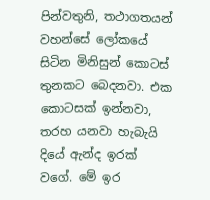පින්වතුනි, තථාගතයන් වහන්සේ ලෝකයේ සිටින මිනිසුන් කොටස් තුනකට බෙදනවා. එක කොටසක් ඉන්නවා, තරහ යනවා හැබැයි දියේ ඇන්ද ඉරක් වගේ. මේ ඉර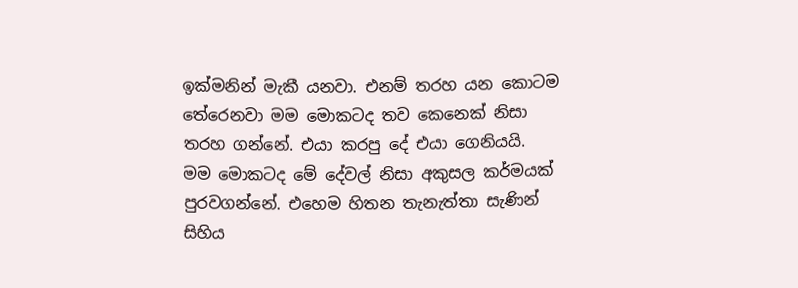ඉක්මනින් මැකී යනවා. එනම් තරහ යන කොටම තේරෙනවා මම මොකටද තව කෙනෙක් නිසා තරහ ගන්නේ. එයා කරපු දේ එයා ගෙනියයි. මම මොකටද මේ දේවල් නිසා අකුසල කර්මයක් පුරවගන්නේ. එහෙම හිතන තැනැත්තා සැණින් සිහිය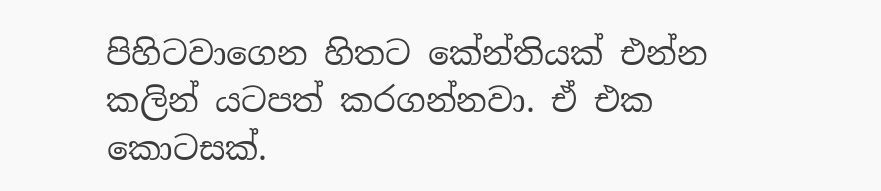පිහිටවාගෙන හිතට කේන්තියක් එන්න කලින් යටපත් කරගන්නවා. ඒ එක කොටසක්.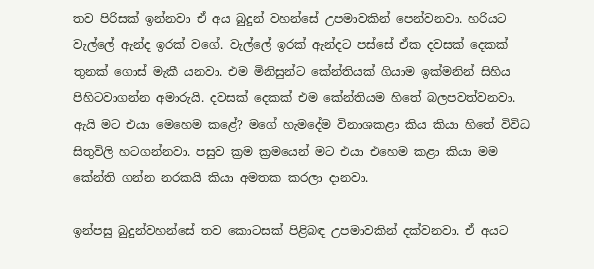තව පිරිසක් ඉන්නවා ඒ අය බුදුන් වහන්සේ උපමාවකින් පෙන්වනවා. හරියට වැල්ලේ ඇන්ද ඉරක් වගේ. වැල්ලේ ඉරක් ඇන්දට පස්සේ ඒක දවසක් දෙකක් තුනක් ගොස් මැකී යනවා. එම මිනිසුන්ට කේන්තියක් ගියාම ඉක්මනින් සිහිය පිහිටවාගන්න අමාරුයි. දවසක් දෙකක් එම කේන්තියම හිතේ බලපවත්වනවා. ඇයි මට එයා මෙහෙම කළේ? මගේ හැමදේම විනාශකළා කිය කියා හිතේ විවිධ සිතුවිලි හටගන්නවා. පසුව ක්‍රම ක්‍රමයෙන් මට එයා එහෙම කළා කියා මම කේන්ති ගන්න නරකයි කියා අමතක කරලා දානවා.

ඉන්පසු බුදුන්වහන්සේ තව කොටසක් පිළිබඳ උපමාවකින් දක්වනවා. ඒ අයට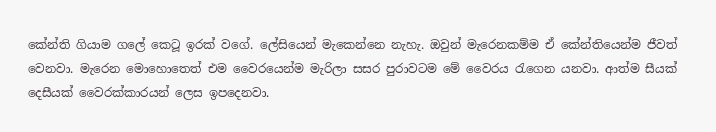කේන්ති ගියාම ගලේ කෙටූ ඉරක් වගේ. ලේසියෙන් මැකෙන්නෙ නැහැ. ඔවුන් මැරෙනකම්ම ඒ කේන්තියෙන්ම ජීවත් වෙනවා. මැරෙන මොහොතෙත් එම වෛරයෙන්ම මැරිලා සසර පුරාවටම මේ වෛරය රැගෙන යනවා. ආත්ම සීයක් දෙසීයක් වෛරක්කාරයන් ලෙස ඉපදෙනවා.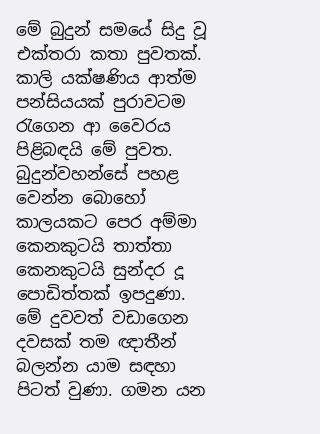මේ බුදුන් සමයේ සිදු වූ එක්තරා කතා පුවතක්. කාලි යක්ෂණිය ආත්ම පන්සියයක් පුරාවටම රැගෙන ආ වෛරය පිළිබඳයි මේ පුවත. බුදුන්වහන්සේ පහළ වෙන්න බොහෝ කාලයකට පෙර අම්මා කෙනකුටයි තාත්තා කෙනකුටයි සුන්දර දූ පොඩිත්තක් ඉපදුණා. මේ දුවවත් වඩාගෙන දවසක් තම ඥාතීන් බලන්න යාම සඳහා පිටත් වුණා. ගමන යන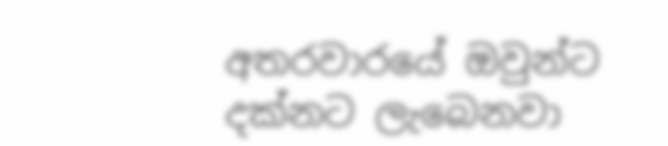අතරවාරයේ ඔවුන්ට දක්නට ලැබෙනවා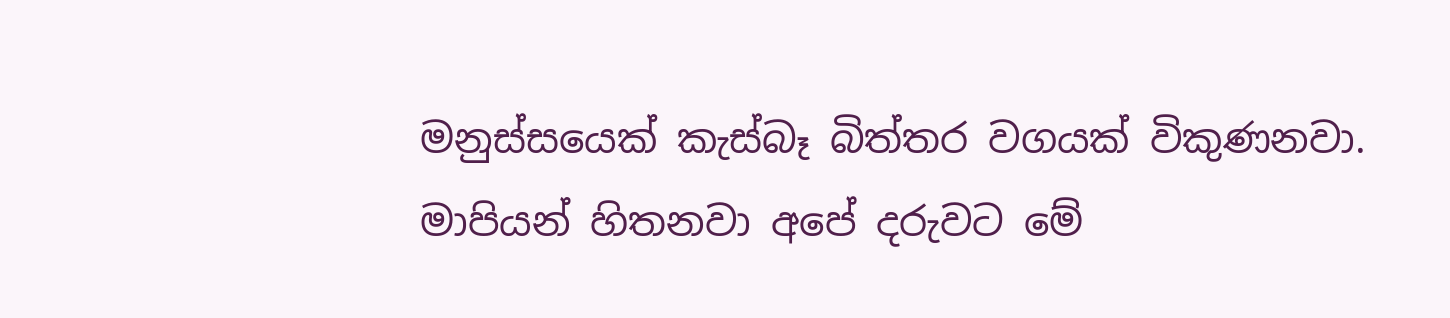මනුස්සයෙක් කැස්බෑ බිත්තර වගයක් විකුණනවා. මාපියන් හිතනවා අපේ දරුවට මේ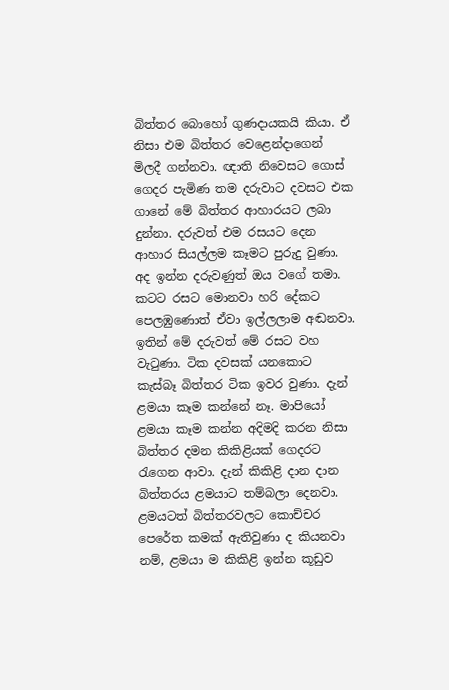බිත්තර බොහෝ ගුණදායකයි කියා. ඒ නිසා එම බිත්තර වෙළෙන්දාගෙන් මිලදී ගන්නවා. ඥාති නිවෙසට ගොස් ගෙදර පැමිණ තම දරුවාට දවසට එක ගානේ මේ බිත්තර ආහාරයට ලබා දුන්නා. දරුවත් එම රසයට දෙන ආහාර සියල්ලම කෑමට පුරුදු වුණා. අද ඉන්න දරුවණුත් ඔය වගේ තමා. කටට රසට මොනවා හරි දේකට පෙලඹුණොත් ඒවා ඉල්ලලාම අඬනවා. ඉතින් මේ දරුවත් මේ රසට වහ වැටුණා. ටික දවසක් යනකොට කැස්බෑ බිත්තර ටික ඉවර වුණා. දැන් ළමයා කෑම කන්නේ නෑ. මාපියෝ ළමයා කෑම කන්න අදිමදි කරන නිසා බිත්තර දමන කිකිළියක් ගෙදරට රැගෙන ආවා. දැන් කිකිළි දාන දාන බිත්තරය ළමයාට තම්බලා දෙනවා. ළමයටත් බිත්තරවලට කොච්චර පෙරේත කමක් ඇතිවුණා ද කියනවා නම්, ළමයා ම කිකිළි ඉන්න කූඩුව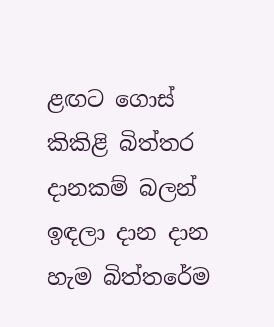ළඟට ගොස් කිකිළි බිත්තර දානකම් බලන් ඉඳලා දාන දාන හැම බිත්තරේම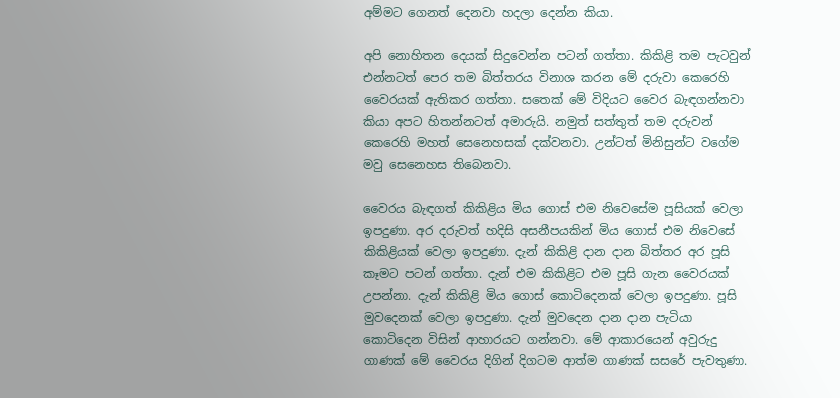අම්මට ගෙනත් දෙනවා හදලා දෙන්න කියා.

අපි නොහිතන දෙයක් සිදුවෙන්න පටන් ගත්තා. කිකිළි තම පැටවුන් එන්නටත් පෙර තම බිත්තරය විනාශ කරන මේ දරුවා කෙරෙහි වෛරයක් ඇතිකර ගත්තා. සතෙක් මේ විදියට වෛර බැඳගන්නවා කියා අපට හිතන්නටත් අමාරුයි. නමුත් සත්තුත් තම දරුවන් කෙරෙහි මහත් සෙනෙහසක් දක්වනවා. උන්ටත් මිනිසුන්ට වගේම මවු සෙනෙහස තිබෙනවා.

වෛරය බැඳගත් කිකිළිය මිය ගොස් එම නිවෙසේම පූසියක් වෙලා ඉපදුණා. අර දරුවත් හදිසි අසනීපයකින් මිය ගොස් එම නිවෙසේ කිකිළියක් වෙලා ඉපදුණා. දැන් කිකිළි දාන දාන බිත්තර අර පූසි කෑමට පටන් ගත්තා. දැන් එම කිකිළිට එම පූසි ගැන වෛරයක් උපන්නා. දැන් කිකිළි මිය ගොස් කොටිදෙනක් වෙලා ඉපදුණා. පූසි මුවදෙනක් වෙලා ඉපදුණා. දැන් මුවදෙන දාන දාන පැටියා කොටිදෙන විසින් ආහාරයට ගන්නවා. මේ ආකාරයෙන් අවුරුදු ගාණක් මේ වෛරය දිගින් දිගටම ආත්ම ගාණක් සසරේ පැවතුණා.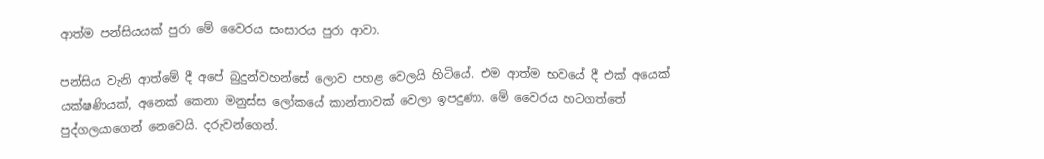ආත්ම පන්සියයක් පුරා මේ වෛරය සංසාරය පුරා ආවා.

පන්සිය වැනි ආත්මේ දී අපේ බුදුන්වහන්සේ ලොව පහළ වෙලයි හිටියේ. එම ආත්ම භවයේ දී එක් අයෙක් යක්ෂණියක්, අනෙක් කෙනා මනුස්ස ලෝකයේ කාන්තාවක් වෙලා ඉපදුණා. මේ වෛරය හටගත්තේ පුද්ගලයාගෙන් නෙවෙයි. දරුවන්ගෙන්.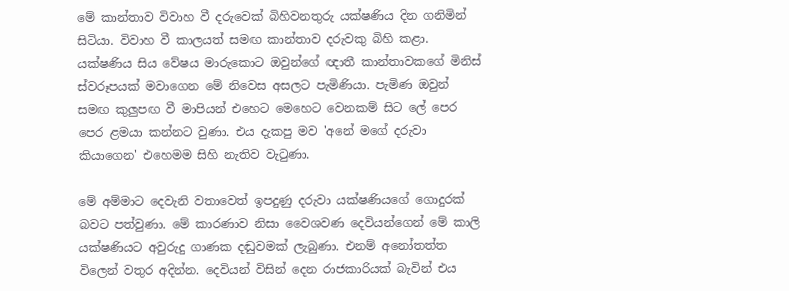මේ කාන්තාව විවාහ වී දරුවෙක් බිහිවනතුරු යක්ෂණිය දින ගනිමින් සිටියා. විවාහ වී කාලයත් සමඟ කාන්තාව දරුවකු බිහි කළා. යක්ෂණිය සිය වේෂය මාරුකොට ඔවුන්ගේ ඥාතී කාන්තාවකගේ මිනිස් ස්වරූපයක් මවාගෙන මේ නිවෙස අසලට පැමිණියා. පැමිණ ඔවුන් සමඟ කුලුපඟ වී මාපියන් එහෙට මෙහෙට වෙනකම් සිට ලේ පෙර පෙර ළමයා කන්නට වුණා. එය දැකපු මව 'අනේ මගේ දරුවා කියාගෙන' එහෙමම සිහි නැතිව වැටුණා.

මේ අම්මාට දෙවැනි වතාවෙත් ඉපදුණු දරුවා යක්ෂණියගේ ගොදුරක් බවට පත්වුණා. මේ කාරණාව නිසා වෛශවණ දෙවියන්ගෙන් මේ කාලි යක්ෂණියට අවුරුදු ගාණක දඬුවමක් ලැබුණා. එනම් අනෝතත්ත විලෙන් වතුර අදින්න. දෙවියන් විසින් දෙන රාජකාරියක් බැවින් එය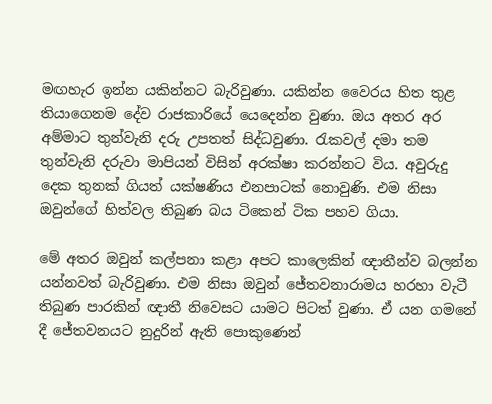මඟහැර ඉන්න යකින්නට බැරිවුණා. යකින්න වෛරය හිත තුළ තියාගෙනම දේව රාජකාරියේ යෙදෙන්න වුණා. ඔය අතර අර අම්මාට තුන්වැනි දරු උපතත් සිද්ධවුණා. රැකවල් දමා තම තුන්වැනි දරුවා මාපියන් විසින් අරක්ෂා කරන්නට විය. අවුරුදු දෙක තුනක් ගියත් යක්ෂණිය එනපාටක් නොවුණි. එම නිසා ඔවුන්ගේ හිත්වල තිබුණ බය ටිකෙන් ටික පහව ගියා.

මේ අතර ඔවුන් කල්පනා කළා අපට කාලෙකින් ඥාතීන්ව බලන්න යන්නවත් බැරිවුණා. එම නිසා ඔවුන් ජේතවනාරාමය හරහා වැටී තිබුණ පාරකින් ඥාතී නිවෙසට යාමට පිටත් වුණා. ඒ යන ගමනේ දී ජේතවනයට නුදුරින් ඇති පොකුණෙන්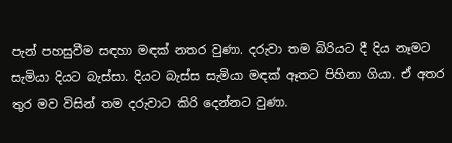පැන් පහසුවීම සඳහා මඳක් නතර වුණා. දරුවා තම බිරියට දී දිය නෑමට සැමියා දියට බැස්සා. දියට බැස්ස සැමියා මඳක් ඈතට පිහිනා ගියා. ඒ අතර තුර මව විසින් තම දරුවාට කිරි දෙන්නට වුණා.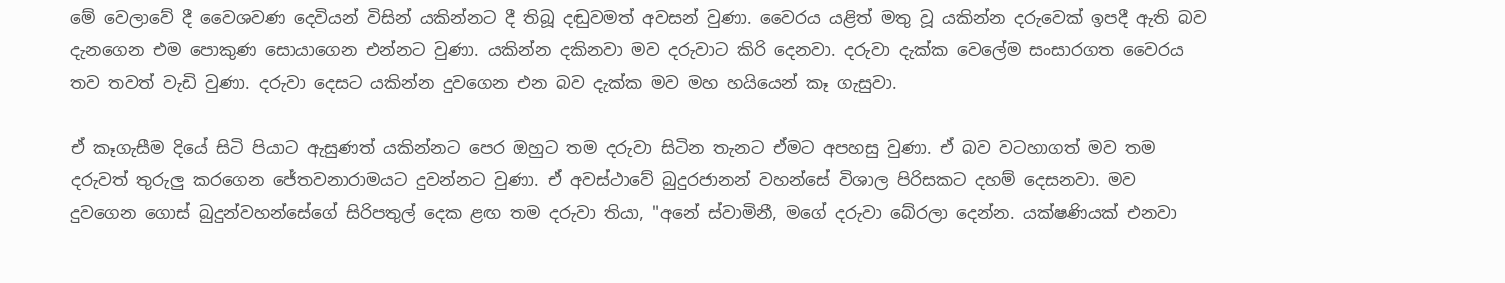මේ වෙලාවේ දී වෛශවණ දෙවියන් විසින් යකින්නට දී තිබූ දඬුවමත් අවසන් වුණා. වෛරය යළිත් මතු වූ යකින්න දරුවෙක් ඉපදී ඇති බව දැනගෙන එම පොකුණ සොයාගෙන එන්නට වුණා. යකින්න දකිනවා මව දරුවාට කිරි දෙනවා. දරුවා දැක්ක වෙලේම සංසාරගත වෛරය තව තවත් වැඩි වුණා. දරුවා දෙසට යකින්න දුවගෙන එන බව දැක්ක මව මහ හයියෙන් කෑ ගැසුවා.

ඒ කෑගැසීම දියේ සිටි පියාට ඇසුණත් යකින්නට පෙර ඔහුට තම දරුවා සිටින තැනට ඒමට අපහසු වුණා. ඒ බව වටහාගත් මව තම දරුවත් තුරුලු කරගෙන ජේතවනාරාමයට දුවන්නට වුණා. ඒ අවස්ථාවේ බුදුරජානන් වහන්සේ විශාල පිරිසකට දහම් දෙසනවා. මව දුවගෙන ගොස් බුදුන්වහන්සේගේ සිරිපතුල් දෙක ළඟ තම දරුවා තියා, "අනේ ස්වාමිනී, මගේ දරුවා බේරලා දෙන්න. යක්ෂණියක් එනවා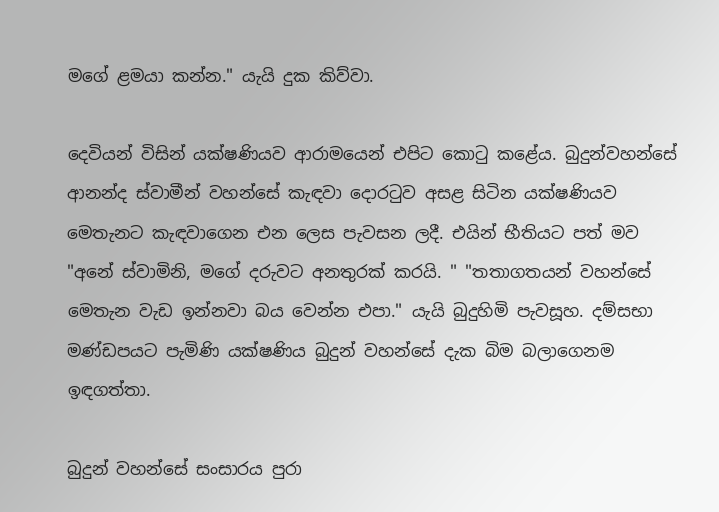මගේ ළමයා කන්න." යැයි දුක කිව්වා.

දෙවියන් විසින් යක්ෂණියව ආරාමයෙන් එපිට කොටු කළේය. බුදුන්වහන්සේ ආනන්ද ස්වාමීන් වහන්සේ කැඳවා දොරටුව අසළ සිටින යක්ෂණියව මෙතැනට කැඳවාගෙන එන ලෙස පැවසන ලදී. එයින් භීතියට පත් මව "අනේ ස්වාමිනි, මගේ දරුවට අනතුරක් කරයි. " "තතාගතයන් වහන්සේ මෙතැන වැඩ ඉන්නවා බය වෙන්න එපා." යැයි බුදුහිමි පැවසූහ. දම්සභා මණ්ඩපයට පැමිණි යක්ෂණිය බුදුන් වහන්සේ දැක බිම බලාගෙනම ඉඳගත්තා.

බුදුන් වහන්සේ සංසාරය පුරා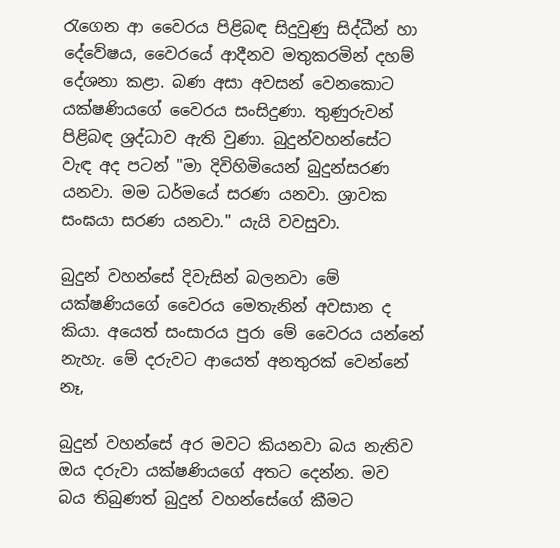රැගෙන ආ වෛරය පිළිබඳ සිදුවුණු සිද්ධීන් හා දේවේෂය, වෛරයේ ආදීනව මතුකරමින් දහම් දේශනා කළා. බණ අසා අවසන් වෙනකොට යක්ෂණියගේ වෛරය සංසිදුණා. තුණුරුවන් පිළිබඳ ශ්‍රද්ධාව ඇති වුණා. බුදුන්වහන්සේට වැඳ අද පටන් "මා දිවිහිමියෙන් බුදුන්සරණ යනවා. මම ධර්මයේ සරණ යනවා. ශ්‍රාවක සංඝයා සරණ යනවා." යැයි වවසුවා.

බුදුන් වහන්සේ දිවැසින් බලනවා මේ යක්ෂණියගේ වෛරය මෙතැනින් අවසාන ද කියා. අයෙත් සංසාරය පුරා මේ වෛරය යන්නේ නැහැ. මේ දරුවට ආයෙත් අනතුරක් වෙන්නේ නෑ,

බුදුන් වහන්සේ අර මවට කියනවා බය නැතිව ඔය දරුවා යක්ෂණියගේ අතට දෙන්න. මව බය තිබුණත් බුදුන් වහන්සේගේ කීමට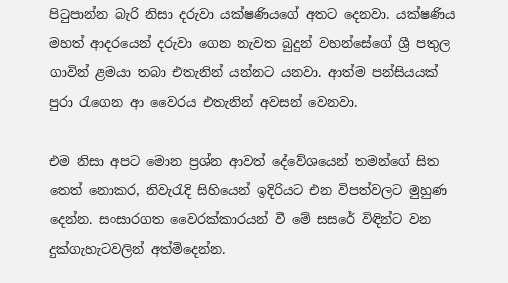පිටුපාන්න බැරි නිසා දරුවා යක්ෂණියගේ අතට දෙනවා. යක්ෂණිය මහත් ආදරයෙන් දරුවා ගෙන නැවත බුදුන් වහන්සේගේ ශ්‍රී පතුල ගාවින් ළමයා තබා එතැනින් යන්නට යනවා. ආත්ම පන්සියයක් පුරා රැගෙන ආ වෛරය එතැනින් අවසන් වෙනවා.

එම නිසා අපට මොන ප්‍රශ්න ආවත් දේවේශයෙන් තමන්ගේ සිත තෙත් නොකර, නිවැරැදි සිහියෙන් ඉදිරියට එන විපත්වලට මුහුණ දෙන්න. සංසාරගත වෛරක්කාරයන් වී මේ සසරේ විඳින්ට වන දුක්ගැහැටවලින් අත්මිදෙන්න.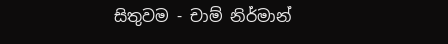සිතුවම - චාම් නිර්මාන්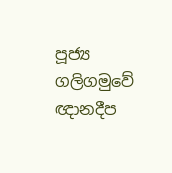පූජ්‍ය ගලිගමුවේ ඥානදීප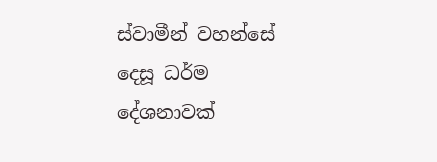ස්වාමීන් වහන්සේ දෙසූ ධර්ම දේශනාවක්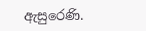ඇසුරෙණි.